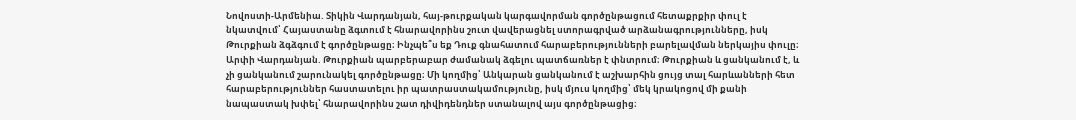Նովոստի-Արմենիա. Տիկին Վարդանյան, հայ-թուրքական կարգավորման գործընթացում հետաքրքիր փուլ է նկատվում՝ Հայաստանը ձգտում է հնարավորինս շուտ վավերացնել ստորագրված արձանագրությունները, իսկ Թուրքիան ձգձգում է գործընթացը։ Ինչպե՞ս եք Դուք գնահատում հարաբերությունների բարելավման ներկայիս փուլը։
Արփի Վարդանյան. Թուրքիան պարբերաբար ժամանակ ձգելու պատճառներ է փնտրում։ Թուրքիան և ցանկանում է, և չի ցանկանում շարունակել գործընթացը։ Մի կողմից՝ Անկարան ցանկանում է աշխարհին ցույց տալ հարևանների հետ հարաբերություններ հաստատելու իր պատրաստակամությունը, իսկ մյուս կողմից՝ մեկ կրակոցով մի քանի նապաստակ խփել՝ հնարավորինս շատ դիվիդենդներ ստանալով այս գործընթացից։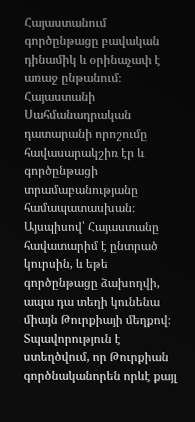Հայաստանում գործընթացը բավական դինամիկ և օրինաչափ է առաջ ընթանում։ Հայաստանի Սահմանադրական դատարանի որոշումը հավասարակշիռ էր և գործընթացի տրամաբանությանը համապատասխան։ Այսպիսով՝ Հայաստանը հավատարիմ է ընտրած կուրսին, և եթե գործընթացը ձախողվի, ապա դա տեղի կունենա միայն Թուրքիայի մեղքով։
Տպավորություն է ստեղծվում, որ Թուրքիան գործնականորեն որևէ քայլ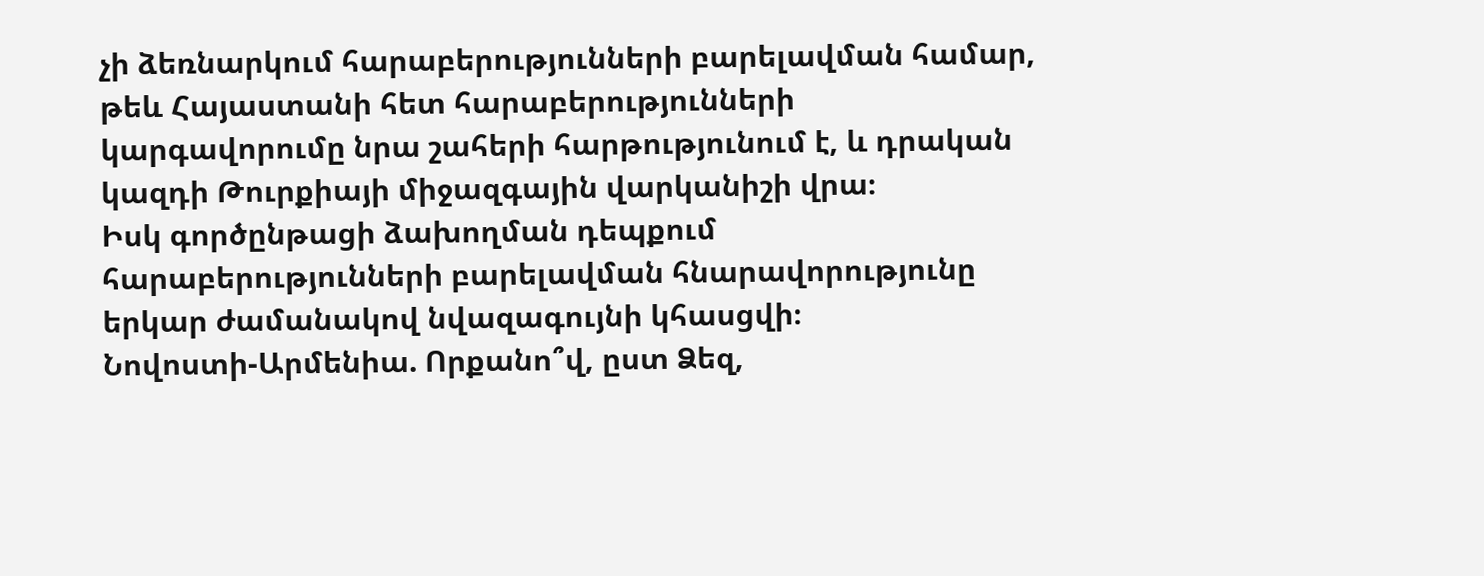չի ձեռնարկում հարաբերությունների բարելավման համար, թեև Հայաստանի հետ հարաբերությունների կարգավորումը նրա շահերի հարթությունում է, և դրական կազդի Թուրքիայի միջազգային վարկանիշի վրա։
Իսկ գործընթացի ձախողման դեպքում հարաբերությունների բարելավման հնարավորությունը երկար ժամանակով նվազագույնի կհասցվի։
Նովոստի-Արմենիա. Որքանո՞վ, ըստ Ձեզ,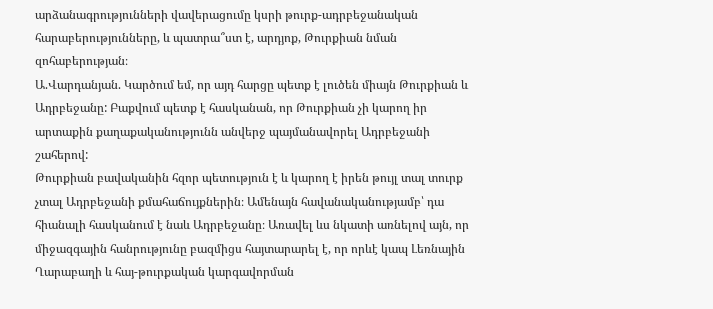արձանագրությունների վավերացումը կսրի թուրք-ադրբեջանական հարաբերությունները, և պատրա՞ստ է, արդյոք, Թուրքիան նման զոհաբերության։
Ա.Վարդանյան. Կարծում եմ, որ այդ հարցը պետք է լուծեն միայն Թուրքիան և Ադրբեջանը: Բաքվում պետք է հասկանան, որ Թուրքիան չի կարող իր արտաքին քաղաքականությունն անվերջ պայմանավորել Ադրբեջանի շահերով:
Թուրքիան բավականին հզոր պետություն է և կարող է իրեն թույլ տալ տուրք չտալ Ադրբեջանի քմահաճույքներին։ Ամենայն հավանականությամբ՝ դա հիանալի հասկանում է նաև Ադրբեջանը։ Առավել ևս նկատի առնելով այն, որ միջազգային հանրությունը բազմիցս հայտարարել է, որ որևէ կապ Լեռնային Ղարաբաղի և հայ-թուրքական կարգավորման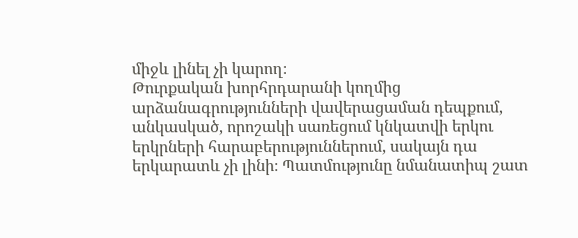միջև լինել չի կարող։
Թուրքական խորհրդարանի կողմից արձանագրությունների վավերացաման դեպքում, անկասկած, որոշակի սառեցում կնկատվի երկու երկրների հարաբերություններում, սակայն դա երկարատև չի լինի։ Պատմությունը նմանատիպ շատ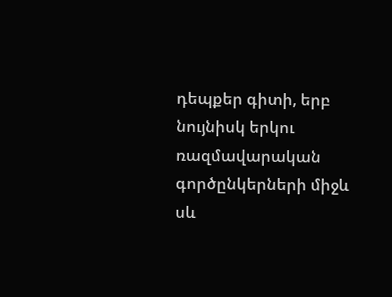դեպքեր գիտի, երբ նույնիսկ երկու ռազմավարական գործընկերների միջև սև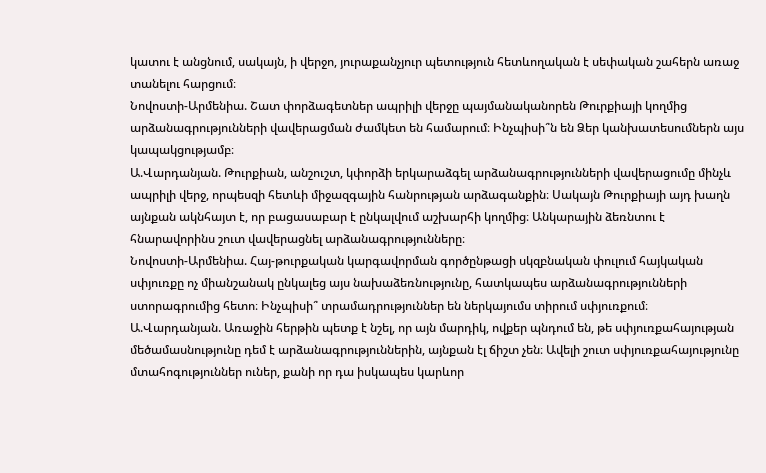կատու է անցնում, սակայն, ի վերջո, յուրաքանչյուր պետություն հետևողական է սեփական շահերն առաջ տանելու հարցում։
Նովոստի-Արմենիա. Շատ փորձագետներ ապրիլի վերջը պայմանականորեն Թուրքիայի կողմից արձանագրությունների վավերացման ժամկետ են համարում։ Ինչպիսի՞ն են Ձեր կանխատեսումներն այս կապակցությամբ։
Ա.Վարդանյան. Թուրքիան, անշուշտ, կփորձի երկարաձգել արձանագրությունների վավերացումը մինչև ապրիլի վերջ, որպեսզի հետևի միջազգային հանրության արձագանքին։ Սակայն Թուրքիայի այդ խաղն այնքան ակնհայտ է, որ բացասաբար է ընկալվում աշխարհի կողմից։ Անկարային ձեռնտու է հնարավորինս շուտ վավերացնել արձանագրությունները։
Նովոստի-Արմենիա. Հայ-թուրքական կարգավորման գործընթացի սկզբնական փուլում հայկական սփյուռքը ոչ միանշանակ ընկալեց այս նախաձեռնությունը, հատկապես արձանագրությունների ստորագրումից հետո։ Ինչպիսի՞ տրամադրություններ են ներկայումս տիրում սփյուռքում։
Ա.Վարդանյան. Առաջին հերթին պետք է նշել, որ այն մարդիկ, ովքեր պնդում են, թե սփյուռքահայության մեծամասնությունը դեմ է արձանագրություններին, այնքան էլ ճիշտ չեն։ Ավելի շուտ սփյուռքահայությունը մտահոգություններ ուներ, քանի որ դա իսկապես կարևոր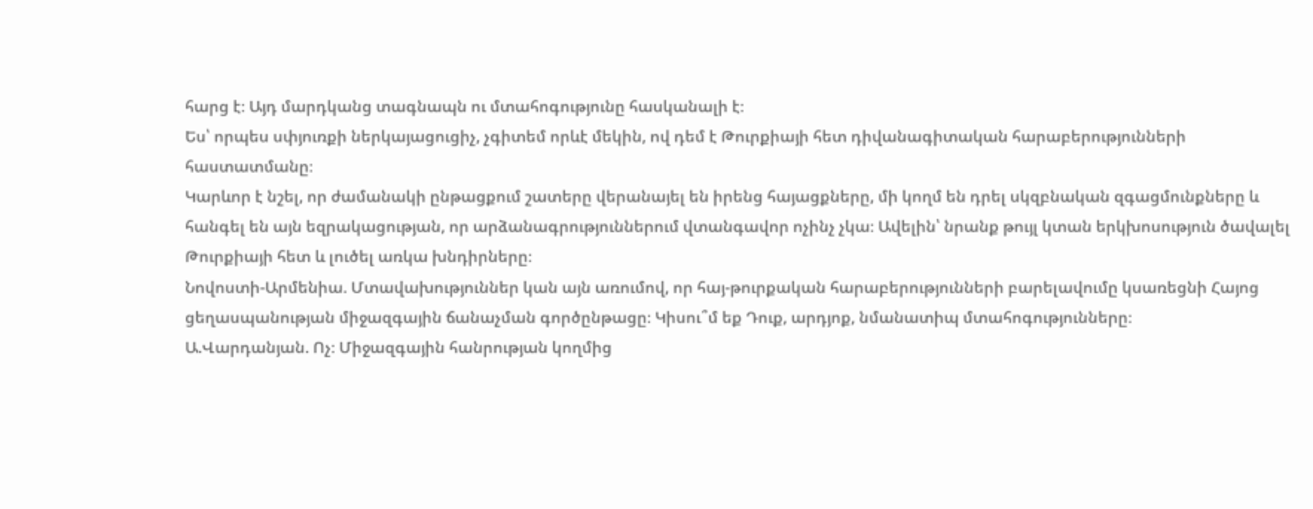հարց է։ Այդ մարդկանց տագնապն ու մտահոգությունը հասկանալի է։
Ես՝ որպես սփյուռքի ներկայացուցիչ, չգիտեմ որևէ մեկին, ով դեմ է Թուրքիայի հետ դիվանագիտական հարաբերությունների հաստատմանը։
Կարևոր է նշել, որ ժամանակի ընթացքում շատերը վերանայել են իրենց հայացքները, մի կողմ են դրել սկզբնական զգացմունքները և հանգել են այն եզրակացության, որ արձանագրություններում վտանգավոր ոչինչ չկա։ Ավելին՝ նրանք թույլ կտան երկխոսություն ծավալել Թուրքիայի հետ և լուծել առկա խնդիրները։
Նովոստի-Արմենիա. Մտավախություններ կան այն առումով, որ հայ-թուրքական հարաբերությունների բարելավումը կսառեցնի Հայոց ցեղասպանության միջազգային ճանաչման գործընթացը։ Կիսու՞մ եք Դուք, արդյոք, նմանատիպ մտահոգությունները։
Ա.Վարդանյան. Ոչ։ Միջազգային հանրության կողմից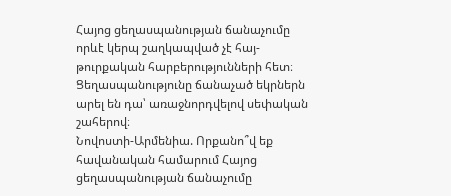Հայոց ցեղասպանության ճանաչումը որևէ կերպ շաղկապված չէ հայ-թուրքական հարբերությունների հետ։ Ցեղասպանությունը ճանաչած եկրներն արել են դա՝ առաջնորդվելով սեփական շահերով։
Նովոստի-Արմենիա. Որքանո՞վ եք հավանական համարում Հայոց ցեղասպանության ճանաչումը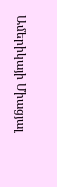Ամերիկայի Միացյալ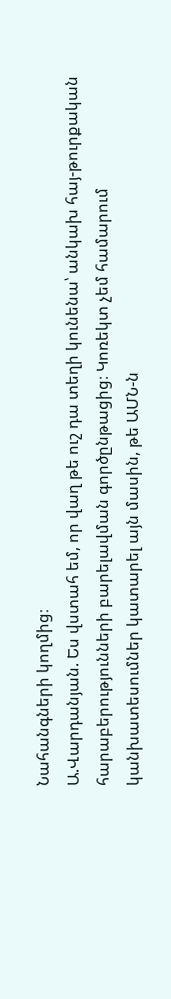Նահանգների կողմից։
Ա.Վարդանյան. Ես վստահ եմ, որ վաղ թե ուշ դա տեղի կունենա՝ անկախ հայ-թուրքական հարաբերությունների բարելավման գործընթացից։ Կոռեկտ չեմ համարում կանխատեսումներ կատարել այն մասին, թե ԱՄՆ-ն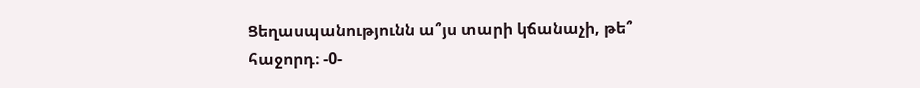Ցեղասպանությունն ա՞յս տարի կճանաչի, թե՞ հաջորդ։ -0-